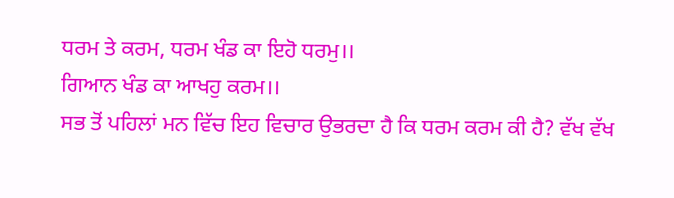ਧਰਮ ਤੇ ਕਰਮ, ਧਰਮ ਖੰਡ ਕਾ ਇਹੋ ਧਰਮੁ।।
ਗਿਆਨ ਖੰਡ ਕਾ ਆਖਹੁ ਕਰਮ।।
ਸਭ ਤੋਂ ਪਹਿਲਾਂ ਮਨ ਵਿੱਚ ਇਹ ਵਿਚਾਰ ਉਭਰਦਾ ਹੈ ਕਿ ਧਰਮ ਕਰਮ ਕੀ ਹੈ? ਵੱਖ ਵੱਖ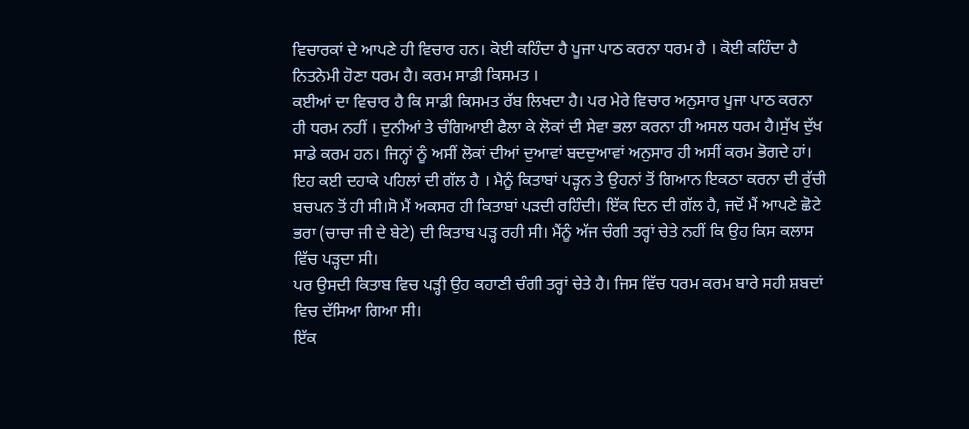ਵਿਚਾਰਕਾਂ ਦੇ ਆਪਣੇ ਹੀ ਵਿਚਾਰ ਹਨ। ਕੋਈ ਕਹਿੰਦਾ ਹੈ ਪੂਜਾ ਪਾਠ ਕਰਨਾ ਧਰਮ ਹੈ । ਕੋਈ ਕਹਿੰਦਾ ਹੈ ਨਿਤਨੇਮੀ ਹੋਣਾ ਧਰਮ ਹੈ। ਕਰਮ ਸਾਡੀ ਕਿਸਮਤ ।
ਕਈਆਂ ਦਾ ਵਿਚਾਰ ਹੈ ਕਿ ਸਾਡੀ ਕਿਸਮਤ ਰੱਬ ਲਿਖਦਾ ਹੈ। ਪਰ ਮੇਰੇ ਵਿਚਾਰ ਅਨੁਸਾਰ ਪੂਜਾ ਪਾਠ ਕਰਨਾ ਹੀ ਧਰਮ ਨਹੀਂ । ਦੁਨੀਆਂ ਤੇ ਚੰਗਿਆਈ ਫੈਲਾ ਕੇ ਲੋਕਾਂ ਦੀ ਸੇਵਾ ਭਲਾ ਕਰਨਾ ਹੀ ਅਸਲ ਧਰਮ ਹੈ।ਸੁੱਖ ਦੁੱਖ ਸਾਡੇ ਕਰਮ ਹਨ। ਜਿਨ੍ਹਾਂ ਨੂੰ ਅਸੀਂ ਲੋਕਾਂ ਦੀਆਂ ਦੁਆਵਾਂ ਬਦਦੁਆਵਾਂ ਅਨੁਸਾਰ ਹੀ ਅਸੀਂ ਕਰਮ ਭੋਗਦੇ ਹਾਂ।
ਇਹ ਕਈ ਦਹਾਕੇ ਪਹਿਲਾਂ ਦੀ ਗੱਲ ਹੈ । ਮੈਨੂੰ ਕਿਤਾਬਾਂ ਪੜ੍ਹਨ ਤੇ ਉਹਨਾਂ ਤੋਂ ਗਿਆਨ ਇਕਠਾ ਕਰਨਾ ਦੀ ਰੁੱਚੀ ਬਚਪਨ ਤੋਂ ਹੀ ਸੀ।ਸੋ ਮੈਂ ਅਕਸਰ ਹੀ ਕਿਤਾਬਾਂ ਪੜਦੀ ਰਹਿੰਦੀ। ਇੱਕ ਦਿਨ ਦੀ ਗੱਲ ਹੈ, ਜਦੋਂ ਮੈਂ ਆਪਣੇ ਛੋਟੇ ਭਰਾ (ਚਾਚਾ ਜੀ ਦੇ ਬੇਟੇ) ਦੀ ਕਿਤਾਬ ਪੜ੍ਹ ਰਹੀ ਸੀ। ਮੈਂਨੂੰ ਅੱਜ ਚੰਗੀ ਤਰ੍ਹਾਂ ਚੇਤੇ ਨਹੀਂ ਕਿ ਉਹ ਕਿਸ ਕਲਾਸ ਵਿੱਚ ਪੜ੍ਹਦਾ ਸੀ।
ਪਰ ਉਸਦੀ ਕਿਤਾਬ ਵਿਚ ਪੜ੍ਹੀ ਉਹ ਕਹਾਣੀ ਚੰਗੀ ਤਰ੍ਹਾਂ ਚੇਤੇ ਹੈ। ਜਿਸ ਵਿੱਚ ਧਰਮ ਕਰਮ ਬਾਰੇ ਸਹੀ ਸ਼ਬਦਾਂ ਵਿਚ ਦੱਸਿਆ ਗਿਆ ਸੀ।
ਇੱਕ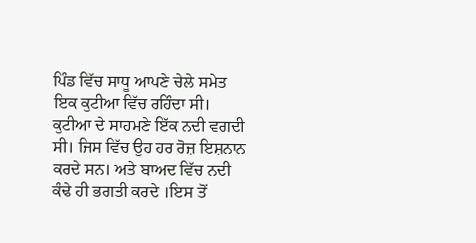ਪਿੰਡ ਵਿੱਚ ਸਾਧੂ ਆਪਣੇ ਚੇਲੇ ਸਮੇਤ ਇਕ ਕੁਟੀਆ ਵਿੱਚ ਰਹਿੰਦਾ ਸੀ। ਕੁਟੀਆ ਦੇ ਸਾਹਮਣੇ ਇੱਕ ਨਦੀ ਵਗਦੀ ਸੀ। ਜਿਸ ਵਿੱਚ ਉਹ ਹਰ ਰੋਜ਼ ਇਸ਼ਨਾਨ ਕਰਦੇ ਸਨ। ਅਤੇ ਬਾਅਦ ਵਿੱਚ ਨਦੀ ਕੰਢੇ ਹੀ ਭਗਤੀ ਕਰਦੇ ।ਇਸ ਤੋਂ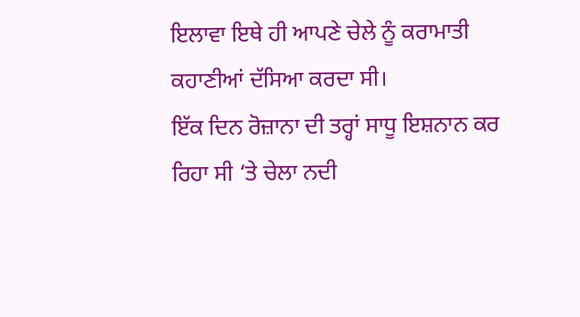ਇਲਾਵਾ ਇਥੇ ਹੀ ਆਪਣੇ ਚੇਲੇ ਨੂੰ ਕਰਾਮਾਤੀ ਕਹਾਣੀਆਂ ਦੱਸਿਆ ਕਰਦਾ ਸੀ।
ਇੱਕ ਦਿਨ ਰੋਜ਼ਾਨਾ ਦੀ ਤਰ੍ਹਾਂ ਸਾਧੂ ਇਸ਼ਨਾਨ ਕਰ ਰਿਹਾ ਸੀ ‘ਤੇ ਚੇਲਾ ਨਦੀ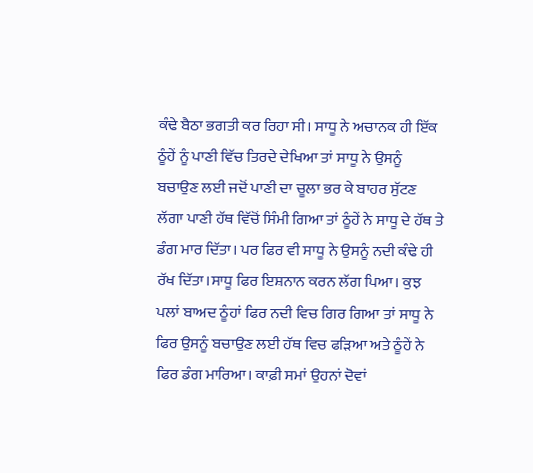ਕੰਢੇ ਬੈਠਾ ਭਗਤੀ ਕਰ ਰਿਹਾ ਸੀ। ਸਾਧੂ ਨੇ ਅਚਾਨਕ ਹੀ ਇੱਕ ਠੂੰਹੇਂ ਨੂੰ ਪਾਣੀ ਵਿੱਚ ਤਿਰਦੇ ਦੇਖਿਆ ਤਾਂ ਸਾਧੂ ਨੇ ਉਸਨੂੰ ਬਚਾਉਣ ਲਈ ਜਦੋਂ ਪਾਣੀ ਦਾ ਚੂਲਾ ਭਰ ਕੇ ਬਾਹਰ ਸੁੱਟਣ ਲੱਗਾ ਪਾਣੀ ਹੱਥ ਵਿੱਚੋਂ ਸਿੰਮੀ ਗਿਆ ਤਾਂ ਠੂੰਹੇਂ ਨੇ ਸਾਧੂ ਦੇ ਹੱਥ ਤੇ ਡੰਗ ਮਾਰ ਦਿੱਤਾ। ਪਰ ਫਿਰ ਵੀ ਸਾਧੂ ਨੇ ਉਸਨੂੰ ਨਦੀ ਕੰਢੇ ਹੀ ਰੱਖ ਦਿੱਤਾ।ਸਾਧੂ ਫਿਰ ਇਸ਼ਨਾਨ ਕਰਨ ਲੱਗ ਪਿਆ। ਕੁਝ ਪਲਾਂ ਬਾਅਦ ਠੂੰਹਾਂ ਫਿਰ ਨਦੀ ਵਿਚ ਗਿਰ ਗਿਆ ਤਾਂ ਸਾਧੂ ਨੇ ਫਿਰ ਉਸਨੂੰ ਬਚਾਉਣ ਲਈ ਹੱਥ ਵਿਚ ਫੜਿਆ ਅਤੇ ਠੂੰਹੇਂ ਨੇ ਫਿਰ ਡੰਗ ਮਾਰਿਆ। ਕਾਫ਼ੀ ਸਮਾਂ ਉਹਨਾਂ ਦੋਵਾਂ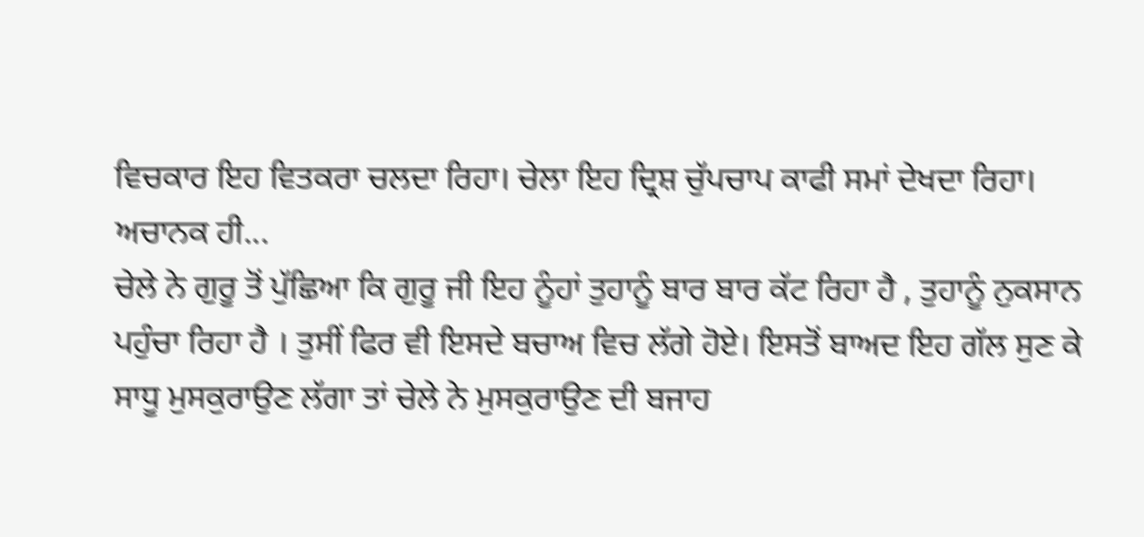ਵਿਚਕਾਰ ਇਹ ਵਿਤਕਰਾ ਚਲਦਾ ਰਿਹਾ। ਚੇਲਾ ਇਹ ਦ੍ਰਿਸ਼ ਚੁੱਪਚਾਪ ਕਾਫੀ ਸਮਾਂ ਦੇਖਦਾ ਰਿਹਾ।
ਅਚਾਨਕ ਹੀ...
ਚੇਲੇ ਨੇ ਗੁਰੂ ਤੋਂ ਪੁੱਛਿਆ ਕਿ ਗੁਰੂ ਜੀ ਇਹ ਨੂੰਹਾਂ ਤੁਹਾਨੂੰ ਬਾਰ ਬਾਰ ਕੱਟ ਰਿਹਾ ਹੈ , ਤੁਹਾਨੂੰ ਨੁਕਸਾਨ ਪਹੁੰਚਾ ਰਿਹਾ ਹੈ । ਤੁਸੀਂ ਫਿਰ ਵੀ ਇਸਦੇ ਬਚਾਅ ਵਿਚ ਲੱਗੇ ਹੋਏ। ਇਸਤੋਂ ਬਾਅਦ ਇਹ ਗੱਲ ਸੁਣ ਕੇ ਸਾਧੂ ਮੁਸਕੁਰਾਉਣ ਲੱਗਾ ਤਾਂ ਚੇਲੇ ਨੇ ਮੁਸਕੁਰਾਉਣ ਦੀ ਬਜਾਹ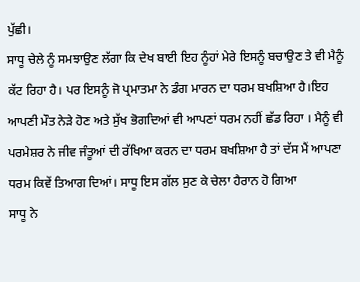ਪੁੱਛੀ।
ਸਾਧੂ ਚੇਲੇ ਨੂੰ ਸਮਝਾਉਣ ਲੱਗਾ ਕਿ ਦੇਖ ਬਾਈ ਇਹ ਨੂੰਹਾਂ ਮੇਰੇ ਇਸਨੂੰ ਬਚਾਉਣ ਤੇ ਵੀ ਮੈਨੂੰ ਕੱਟ ਰਿਹਾ ਹੈ। ਪਰ ਇਸਨੂੰ ਜੋ ਪ੍ਰਮਾਤਮਾ ਨੇ ਡੰਗ ਮਾਰਨ ਦਾ ਧਰਮ ਬਖਸ਼ਿਆ ਹੈ।ਇਹ ਆਪਣੀ ਮੌਤ ਨੇੜੇ ਹੋਣ ਅਤੇ ਸੁੱਖ ਭੋਗਦਿਆਂ ਵੀ ਆਪਣਾਂ ਧਰਮ ਨਹੀਂ ਛੱਡ ਰਿਹਾ । ਮੈਨੂੰ ਵੀ ਪਰਮੇਸ਼ਰ ਨੇ ਜੀਵ ਜੰਤੂਆਂ ਦੀ ਰੱਖਿਆ ਕਰਨ ਦਾ ਧਰਮ ਬਖਸ਼ਿਆ ਹੈ ਤਾਂ ਦੱਸ ਮੈਂ ਆਪਣਾ ਧਰਮ ਕਿਵੇਂ ਤਿਆਗ ਦਿਆਂ। ਸਾਧੂ ਇਸ ਗੱਲ ਸੁਣ ਕੇ ਚੇਲਾ ਹੈਰਾਨ ਹੋ ਗਿਆ
ਸਾਧੂ ਨੇ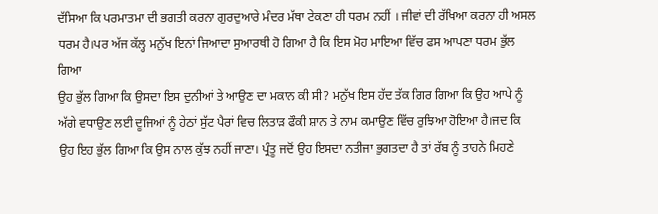ਦੱਸਿਆ ਕਿ ਪਰਮਾਤਮਾ ਦੀ ਭਗਤੀ ਕਰਨਾ ਗੁਰਦੁਆਰੇ ਮੰਦਰ ਮੱਥਾ ਟੇਕਣਾ ਹੀ ਧਰਮ ਨਹੀਂ । ਜੀਵਾਂ ਦੀ ਰੱਖਿਆ ਕਰਨਾ ਹੀ ਅਸਲ ਧਰਮ ਹੈ।ਪਰ ਅੱਜ ਕੱਲ੍ਹ ਮਨੁੱਖ ਇਨਾਂ ਜਿਆਦਾ ਸੁਆਰਥੀ ਹੋ ਗਿਆ ਹੈ ਕਿ ਇਸ ਮੋਹ ਮਾਇਆ ਵਿੱਚ ਫਸ ਆਪਣਾ ਧਰਮ ਭੁੱਲ ਗਿਆ
ਉਹ ਭੁੱਲ ਗਿਆ ਕਿ ਉਸਦਾ ਇਸ ਦੁਨੀਆਂ ਤੇ ਆਉਣ ਦਾ ਮਕਾਨ ਕੀ ਸੀ? ਮਨੁੱਖ ਇਸ ਹੱਦ ਤੱਕ ਗਿਰ ਗਿਆ ਕਿ ਉਹ ਆਪੇ ਨੂੰ ਅੱਗੇ ਵਧਾਉਣ ਲਈ ਦੂਜਿਆਂ ਨੂੰ ਹੇਠਾਂ ਸੁੱਟ ਪੈਰਾਂ ਵਿਚ ਲਿਤਾੜ ਫੌਕੀ ਸ਼ਾਨ ਤੇ ਨਾਮ ਕਮਾਉਣ ਵਿੱਚ ਰੁਝਿਆ ਹੋਇਆ ਹੈ।ਜਦ ਕਿ ਉਹ ਇਹ ਭੁੱਲ ਗਿਆ ਕਿ ਉਸ ਨਾਲ ਕੁੱਝ ਨਹੀਂ ਜਾਣਾ। ਪ੍ਰੰਤੂ ਜਦੋਂ ਉਹ ਇਸਦਾ ਨਤੀਜਾ ਭੁਗਤਦਾ ਹੈ ਤਾਂ ਰੱਬ ਨੂੰ ਤਾਹਨੇ ਮਿਹਣੇ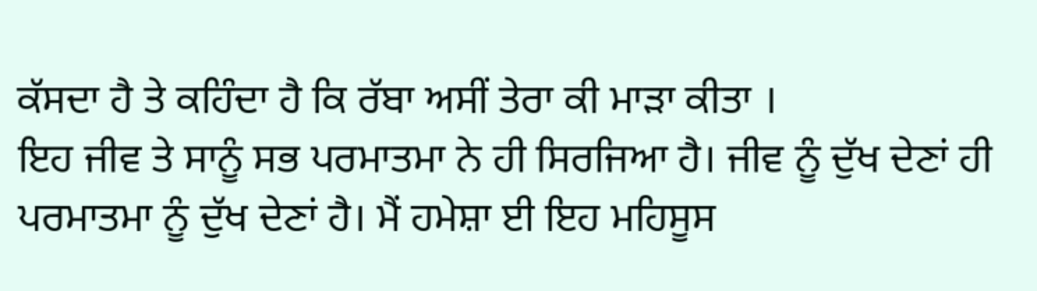ਕੱਸਦਾ ਹੈ ਤੇ ਕਹਿੰਦਾ ਹੈ ਕਿ ਰੱਬਾ ਅਸੀਂ ਤੇਰਾ ਕੀ ਮਾੜਾ ਕੀਤਾ ।
ਇਹ ਜੀਵ ਤੇ ਸਾਨੂੰ ਸਭ ਪਰਮਾਤਮਾ ਨੇ ਹੀ ਸਿਰਜਿਆ ਹੈ। ਜੀਵ ਨੂੰ ਦੁੱਖ ਦੇਣਾਂ ਹੀ ਪਰਮਾਤਮਾ ਨੂੰ ਦੁੱਖ ਦੇਣਾਂ ਹੈ। ਮੈਂ ਹਮੇਸ਼ਾ ਈ ਇਹ ਮਹਿਸੂਸ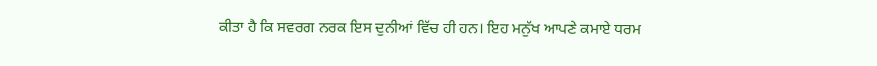ਕੀਤਾ ਹੈ ਕਿ ਸਵਰਗ ਨਰਕ ਇਸ ਦੁਨੀਆਂ ਵਿੱਚ ਹੀ ਹਨ। ਇਹ ਮਨੁੱਖ ਆਪਣੇ ਕਮਾਏ ਧਰਮ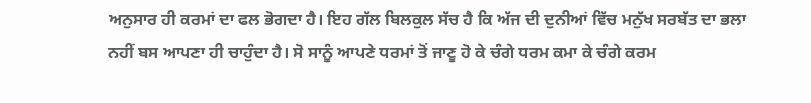ਅਨੁਸਾਰ ਹੀ ਕਰਮਾਂ ਦਾ ਫਲ ਭੋਗਦਾ ਹੈ। ਇਹ ਗੱਲ ਬਿਲਕੁਲ ਸੱਚ ਹੈ ਕਿ ਅੱਜ ਦੀ ਦੁਨੀਆਂ ਵਿੱਚ ਮਨੁੱਖ ਸਰਬੱਤ ਦਾ ਭਲਾ ਨਹੀਂ ਬਸ ਆਪਣਾ ਹੀ ਚਾਹੁੰਦਾ ਹੈ। ਸੋ ਸਾਨੂੰ ਆਪਣੇ ਧਰਮਾਂ ਤੋਂ ਜਾਣੂ ਹੋ ਕੇ ਚੰਗੇ ਧਰਮ ਕਮਾ ਕੇ ਚੰਗੇ ਕਰਮ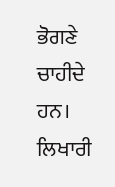ਭੋਗਣੇ ਚਾਹੀਦੇ ਹਨ।
ਲਿਖਾਰੀ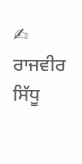✍ ਰਾਜਵੀਰ ਸਿੱਧੂ